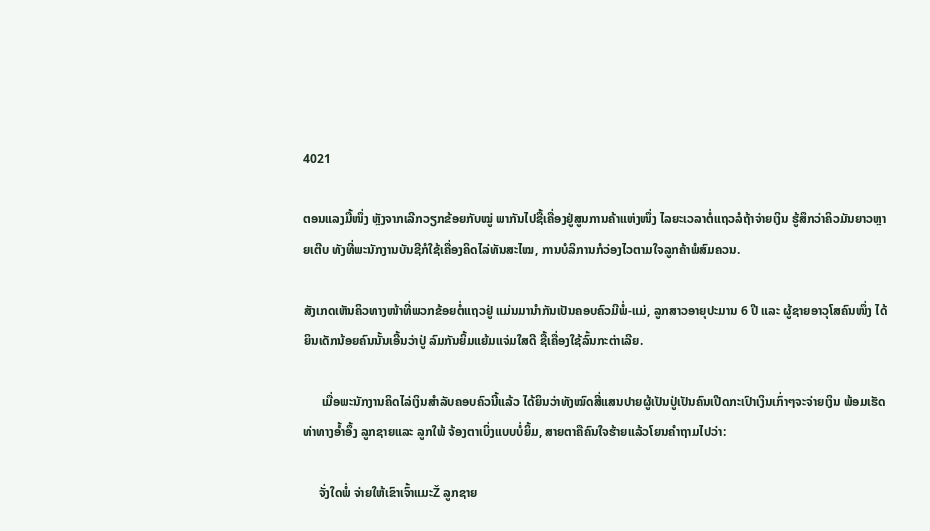4021

ຕອນແລງມື້ໜຶ່ງ ຫຼັງຈາກເລີກວຽກຂ້ອຍກັບໝູ່ ພາກັນໄປຊື້ເຄື່ອງຢູ່ສູນການຄ້າແຫ່ງໜຶ່ງ ໄລຍະເວລາຕໍ່ແຖວລໍຖ້າຈ່າຍເງິນ ຮູ້ສຶກວ່າຄິວມັນຍາວຫຼາຍເຕີບ ທັງທີ່ພະນັກງານບັນຊີກໍໃຊ້ເຄື່ອງຄິດໄລ່ທັນສະໄໝ, ການບໍລິການກໍວ່ອງໄວຕາມໃຈລູກຄ້າພໍສົມຄວນ.

ສັງເກດເຫັນຄິວທາງໜ້າທີ່ພວກຂ້ອຍຕໍ່ແຖວຢູ່ ແມ່ນມານໍາກັນເປັນຄອບຄົວມີພໍ່-ແມ່, ລູກສາວອາຍຸປະມານ 6 ປີ ແລະ ຜູ້ຊາຍອາວຸໂສຄົນໜຶ່ງ ໄດ້ຍິນເດັກນ້ອຍຄົນນັ້ນເອີ້ນວ່າປູ່ ລົມກັນຍິ້ມແຍ້ມແຈ່ມໃສດີ ຊື້ເຄື່ອງໃຊ້ລົ້ນກະຕ່າເລີຍ.

      ເມື່ອພະນັກງານຄິດໄລ່ເງິນສໍາລັບຄອບຄົວນີ້ແລ້ວ ໄດ້ຍິນວ່າທັງໝົດສີ່ແສນປາຍຜູ້ເປັນປູ່ເປັນຄົນເປີດກະເປົາເງິນເກົ່າໆຈະຈ່າຍເງິນ ພ້ອມເຮັດທ່າທາງອ້ຳອຶ້ງ ລູກຊາຍແລະ ລູກໃພ້ ຈ້ອງຕາເບິ່ງແບບບໍ່ຍິ້ມ, ສາຍຕາຄືຄົນໃຈຮ້າຍແລ້ວໂຍນຄໍາຖາມໄປວ່າ:

     ຈັ່ງໃດພໍ່ ຈ່າຍໃຫ້ເຂົາເຈົ້າແມະŽ ລູກຊາຍ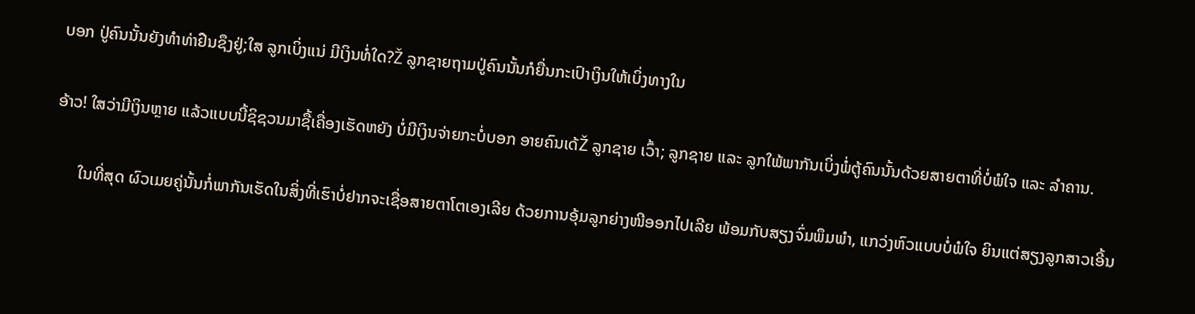ບອກ ປູ່ຄົນນັ້ນຍັງທຳທ່າຢືນຊຶງຢູ່;ໃສ ລູກເບິ່ງແນ່ ມີເງິນທໍ່ໃດ?Ž ລູກຊາຍຖາມປູ່ຄົນນັ້ນກໍຍື່ນກະເປົາເງິນໃຫ້ເບິ່ງທາງໃນ

ອ້າວ! ໃສວ່າມີເງິນຫຼາຍ ແລ້ວແບບນີ້ຊິຊວນມາຊື້ເຄື່ອງເຮັດຫຍັງ ບໍ່ມີເງິນຈ່າຍກະບໍ່ບອກ ອາຍຄົນເດ້Ž ລູກຊາຍ ເວົ້າ; ລູກຊາຍ ແລະ ລູກໃພ້ພາກັນເບິ່ງພໍ່ຕູ້ຄົນນັ້ນດ້ວຍສາຍຕາທີ່ບໍ່ພໍໃຈ ແລະ ລຳຄານ.

      ໃນທີ່ສຸດ ຜົວເມຍຄູ່ນັ້ນກໍ່ພາກັນເຮັດໃນສິ່ງທີ່ເຮົາບໍ່ຢາກຈະເຊື່ອສາຍຕາໂຕເອງເລີຍ ດ້ວຍການອຸ້ມລູກຍ່າງໜີອອກໄປເລີຍ ພ້ອມກັບສຽງຈົ່ມພຶມພໍາ, ແກວ່ງຫົວແບບບໍ່ພໍໃຈ ຍິນແຕ່ສຽງລູກສາວເອີ້ນ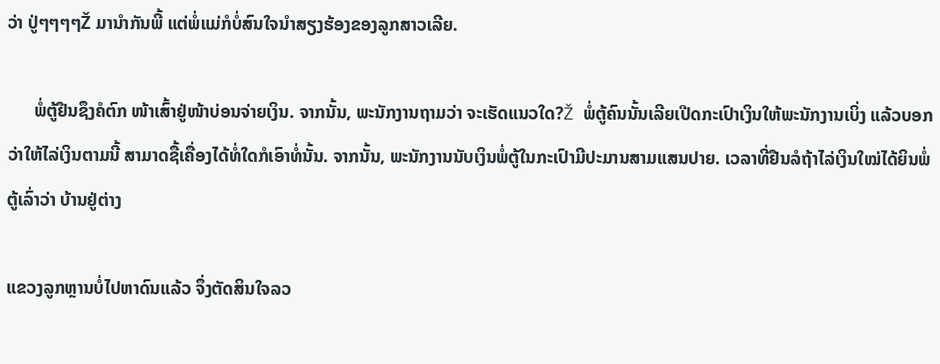ວ່າ ປູ່ໆໆໆໆŽ ມານຳກັນພີ້ ແຕ່ພໍ່ແມ່ກໍບໍ່ສົນໃຈນໍາສຽງຮ້ອງຂອງລູກສາວເລີຍ.

      ພໍ່ຕູ້ຢືນຊຶງຄໍຕົກ ໜ້າເສົ້າຢູ່ໜ້າບ່ອນຈ່າຍເງິນ. ຈາກນັ້ນ, ພະນັກງານຖາມວ່າ ຈະເຮັດແນວໃດ?Ž ພໍ່ຕູ້ຄົນນັ້ນເລີຍເປີດກະເປົາເງິນໃຫ້ພະນັກງານເບິ່ງ ແລ້ວບອກວ່າໃຫ້ໄລ່ເງິນຕາມນີ້ ສາມາດຊື້ເຄື່ອງໄດ້ທໍ່ໃດກໍເອົາທໍ່ນັ້ນ. ຈາກນັ້ນ, ພະນັກງານນັບເງິນພໍ່ຕູ້ໃນກະເປົາມີປະມານສາມແສນປາຍ. ເວລາທີ່ຢືນລໍຖ້າໄລ່ເງິນໃໝ່ໄດ້ຍິນພໍ່ຕູ້ເລົ່າວ່າ ບ້ານຢູ່ຕ່າງ

ແຂວງລູກຫຼານບໍ່ໄປຫາດົນແລ້ວ ຈຶ່ງຕັດສິນໃຈລວ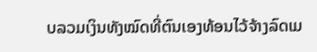ບລວມເງິນທັງໝົດທີ່ຕົນເອງທ້ອນໄວ້ຈ້າງລົດເມ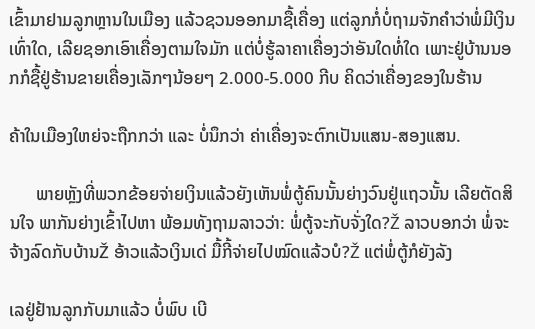ເຂົ້າມາຢາມລູກຫຼານໃນເມືອງ ແລ້ວຊວນອອກມາຊື້ເຄື່ອງ ແຕ່ລູກກໍ່ບໍ່ຖາມຈັກຄຳວ່າພໍ່ມີເງິນເທົ່າໃດ, ເລີຍຊອກເອົາເຄື່ອງຕາມໃຈມັກ ແຕ່ບໍ່ຮູ້ລາຄາເຄື່ອງວ່າອັນໃດທໍ່ໃດ ເພາະຢູ່ບ້ານນອກກໍຊື້ຢູ່ຮ້ານຂາຍເຄື່ອງເລັກໆນ້ອຍໆ 2.000-5.000 ກີບ ຄິດວ່າເຄື່ອງຂອງໃນຮ້ານ

ຄ້າໃນເມືອງໃຫຍ່ຈະຖືກກວ່າ ແລະ ບໍ່ນຶກວ່າ ຄ່າເຄື່ອງຈະຕົກເປັນແສນ-ສອງແສນ.

      ພາຍຫຼັງທີ່ພວກຂ້ອຍຈ່າຍເງິນແລ້ວຍັງເຫັນພໍ່ຕູ້ຄົນນັ້ນຍ່າງວົນຢູ່ແຖວນັ້ນ ເລີຍຕັດສິນໃຈ ພາກັນຍ່າງເຂົ້າໄປຫາ ພ້ອມທັງຖາມລາວວ່າ: ພໍ່ຕູ້ຈະກັບຈັ່ງໃດ?Ž ລາວບອກວ່າ ພໍ່ຈະຈ້າງລົດກັບບ້ານŽ ອ້າວແລ້ວເງິນເດ່ ມື້ກີ້ຈ່າຍໄປໝົດແລ້ວບໍ?Ž ແຕ່ພໍ່ຕູ້ກໍຍັງລັງ

ເລຢູ່ຢ້ານລູກກັບມາແລ້ວ ບໍ່ພົບ ເບີ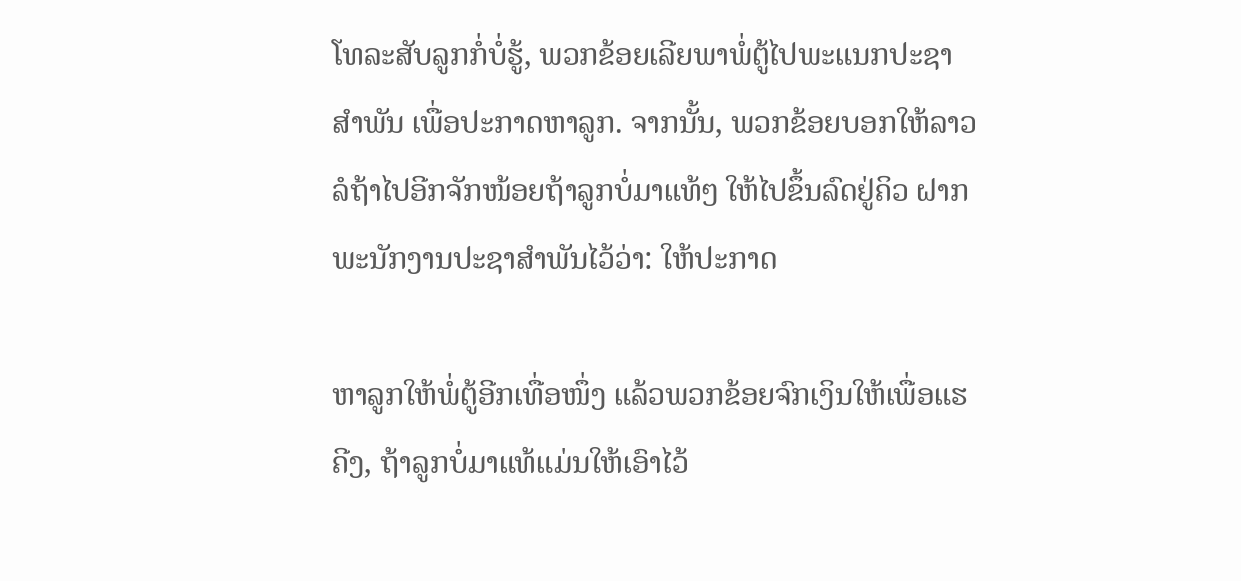ໂທລະສັບລູກກໍ່ບໍ່ຮູ້, ພວກຂ້ອຍເລີຍພາພໍ່ຕູ້ໄປພະແນກປະຊາສຳພັນ ເພື່ອປະກາດຫາລູກ. ຈາກນັ້ນ, ພວກຂ້ອຍບອກໃຫ້ລາວລໍຖ້າໄປອີກຈັກໜ້ອຍຖ້າລູກບໍ່ມາແທ້ໆ ໃຫ້ໄປຂຶ້ນລົດຢູ່ຄິວ ຝາກພະນັກງານປະຊາສຳພັນໄວ້ວ່າ: ໃຫ້ປະກາດ

ຫາລູກໃຫ້ພໍ່ຕູ້ອີກເທື່ອໜຶ່ງ ແລ້ວພວກຂ້ອຍຈົກເງິນໃຫ້ເພື່ອແຮຄີງ, ຖ້າລູກບໍ່ມາແທ້ແມ່ນໃຫ້ເອົາໄວ້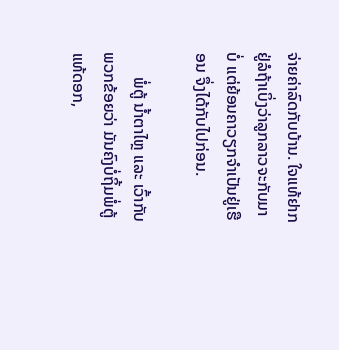ຈ່າຍຄ່າລົດກັບບ້ານ. ໃຈແທ້ຢາກຢູ່ລໍຖ້າເບິ່ງວ່າລູກລາວຈະກັບມາບ່ໍ ແຕ່ຍ້ອນຄາວຽກຈໍາເປັນຢູ່ເຮືອນ ຈຶ່ງໄດ້ກັບໄປກ່ອນ.

      ພໍ່ຕູ້ ນ້ຳຕາໄຫຼ ແລະ ເວົ້າກັບພວກຂ້ອຍວ່າ ມັນຄົງບໍ່ຖິ້ມພໍ່ຕູ້ແທ້ດອກ,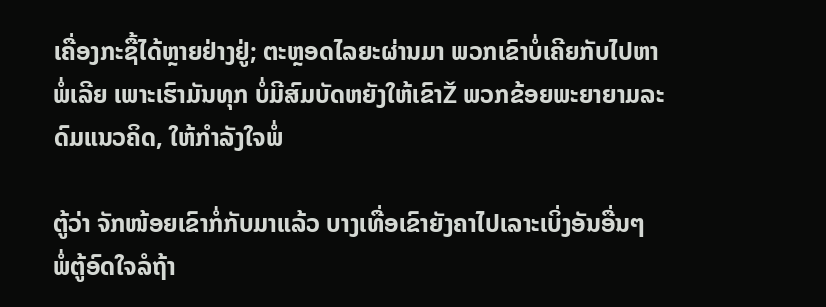ເຄື່ອງກະຊື້ໄດ້ຫຼາຍຢ່າງຢູ່; ຕະຫຼອດໄລຍະຜ່ານມາ ພວກເຂົາບໍ່ເຄີຍກັບໄປຫາພໍ່ເລີຍ ເພາະເຮົາມັນທຸກ ບໍ່ມີສົມບັດຫຍັງໃຫ້ເຂົາŽ ພວກຂ້ອຍພະຍາຍາມລະດົມແນວຄິດ, ໃຫ້ກໍາລັງໃຈພໍ່

ຕູ້ວ່າ ຈັກໜ້ອຍເຂົາກໍ່ກັບມາແລ້ວ ບາງເທື່ອເຂົາຍັງຄາໄປເລາະເບິ່ງອັນອື່ນໆ ພໍ່ຕູ້ອົດໃຈລໍຖ້າ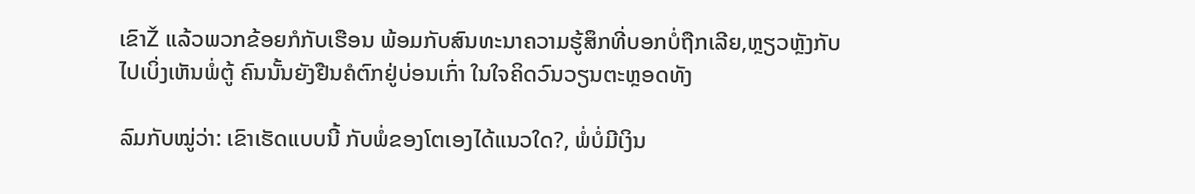ເຂົາŽ ແລ້ວພວກຂ້ອຍກໍກັບເຮືອນ ພ້ອມກັບສົນທະນາຄວາມຮູ້ສຶກທີ່ບອກບໍ່ຖືກເລີຍ,ຫຼຽວຫຼັງກັບໄປເບິ່ງເຫັນພໍ່ຕູ້ ຄົນນັ້ນຍັງຢືນຄໍຕົກຢູ່ບ່ອນເກົ່າ ໃນໃຈຄິດວົນວຽນຕະຫຼອດທັງ

ລົມກັບໝູ່ວ່າ: ເຂົາເຮັດແບບນີ້ ກັບພໍ່ຂອງໂຕເອງໄດ້ແນວໃດ?, ພໍ່ບໍ່ມີເງິນ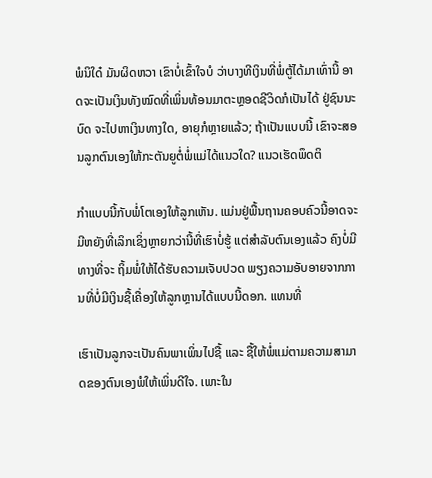ພໍນິໃດ໋ ມັນຜິດຫວາ ເຂົາບໍ່ເຂົ້າໃຈບໍ ວ່າບາງທີເງິນທີ່ພໍ່ຕູ້ໄດ້ມາເທົ່ານີ້ ອາດຈະເປັນເງິນທັງໝົດທີ່ເພິ່ນທ້ອນມາຕະຫຼອດຊີວິດກໍເປັນໄດ້ ຢູ່ຊົນນະບົດ ຈະໄປຫາເງິນທາງໃດ, ອາຍຸກໍຫຼາຍແລ້ວ; ຖ້າເປັນແບບນີ້ ເຂົາຈະສອນລູກຕົນເອງໃຫ້ກະຕັນຍູຕໍ່ພໍ່ແມ່ໄດ້ແນວໃດ? ແນວເຮັດພຶດຕິ

ກຳແບບນີ້ກັບພໍ່ໂຕເອງໃຫ້ລູກເຫັນ. ແມ່ນຢູ່ພື້ນຖານຄອບຄົວນີ້ອາດຈະມີຫຍັງທີ່ເລິກເຊິ່ງຫຼາຍກວ່ານີ້ທີ່ເຮົາບໍ່ຮູ້ ແຕ່ສໍາລັບຕົນເອງແລ້ວ ຄົງບໍ່ມີທາງທີ່ຈະ ຖິ້ມພໍ່ໃຫ້ໄດ້ຮັບຄວາມເຈັບປວດ ພຽງຄວາມອັບອາຍຈາກການທີ່ບໍ່ມີເງິນຊື້ເຄື່ອງໃຫ້ລູກຫຼານໄດ້ແບບນີ້ດອກ. ແທນທີ່

ເຮົາເປັນລູກຈະເປັນຄົນພາເພິ່ນໄປຊື້ ແລະ ຊື້ໃຫ້ພໍ່ແມ່ຕາມຄວາມສາມາດຂອງຕົນເອງພໍໃຫ້ເພິ່ນດີໃຈ. ເພາະໃນ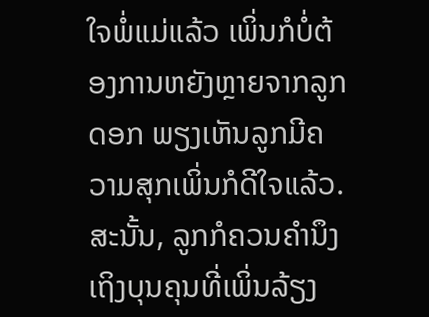ໃຈພໍ່ແມ່ແລ້ວ ເພິ່ນກໍບໍ່ຕ້ອງການຫຍັງຫຼາຍຈາກລູກດອກ ພຽງເຫັນລູກມີຄວາມສຸກເພິ່ນກໍດີໃຈແລ້ວ. ສະນັ້ນ, ລູກກໍຄວນຄໍານຶງເຖິງບຸນຄຸນທີ່ເພິ່ນລ້ຽງ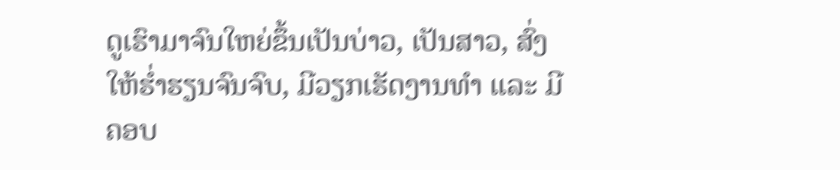ດູເຮົາມາຈົນໃຫຍ່ຂຶ້ນເປັນບ່າວ, ເປັນສາວ, ສົ່ງໃຫ້ຮໍ່າຮຽນຈົນຈົບ, ມີວຽກເຮັດງານທໍາ ແລະ ມີຄອບ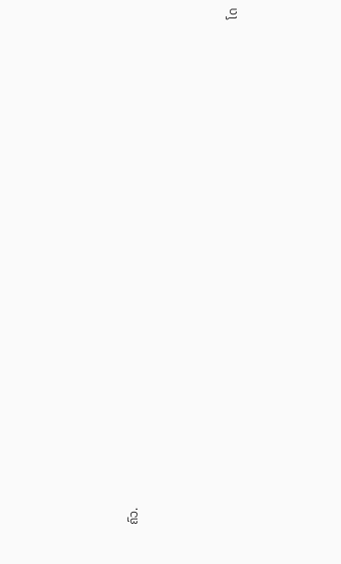ຄົວ.



                                                                                                                                                                  ໂດ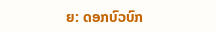ຍ: ດອກບົວບົກ